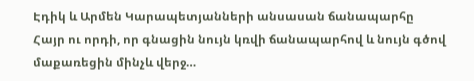Էդիկ և Արմեն Կարապետյանների անսասան ճանապարհը
Հայր ու որդի, որ գնացին նույն կռվի ճանապարհով և նույն գծով մաքառեցին մինչև վերջ…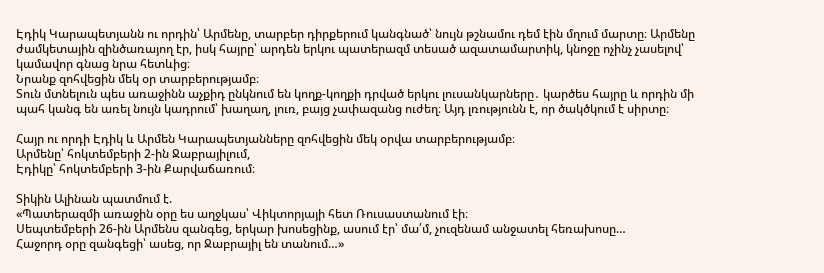Էդիկ Կարապետյանն ու որդին՝ Արմենը, տարբեր դիրքերում կանգնած՝ նույն թշնամու դեմ էին մղում մարտը։ Արմենը ժամկետային զինծառայող էր, իսկ հայրը՝ արդեն երկու պատերազմ տեսած ազատամարտիկ, կնոջը ոչինչ չասելով՝ կամավոր գնաց նրա հետևից։
Նրանք զոհվեցին մեկ օր տարբերությամբ։
Տուն մտնելուն պես առաջինն աչքիդ ընկնում են կողք-կողքի դրված երկու լուսանկարները․ կարծես հայրը և որդին մի պահ կանգ են առել նույն կադրում՝ խաղաղ, լուռ, բայց չափազանց ուժեղ։ Այդ լռությունն է, որ ծակծկում է սիրտը։

Հայր ու որդի Էդիկ և Արմեն Կարապետյանները զոհվեցին մեկ օրվա տարբերությամբ։
Արմենը՝ հոկտեմբերի 2-ին Ջաբրայիլում,
Էդիկը՝ հոկտեմբերի 3-ին Քարվաճառում։

Տիկին Ալինան պատմում է.
«Պատերազմի առաջին օրը ես աղջկաս՝ Վիկտորյայի հետ Ռուսաստանում էի։
Սեպտեմբերի 26-ին Արմենս զանգեց, երկար խոսեցինք, ասում էր՝ մա՛մ, չուզենամ անջատել հեռախոսը…
Հաջորդ օրը զանգեցի՝ ասեց, որ Ջաբրայիլ են տանում…»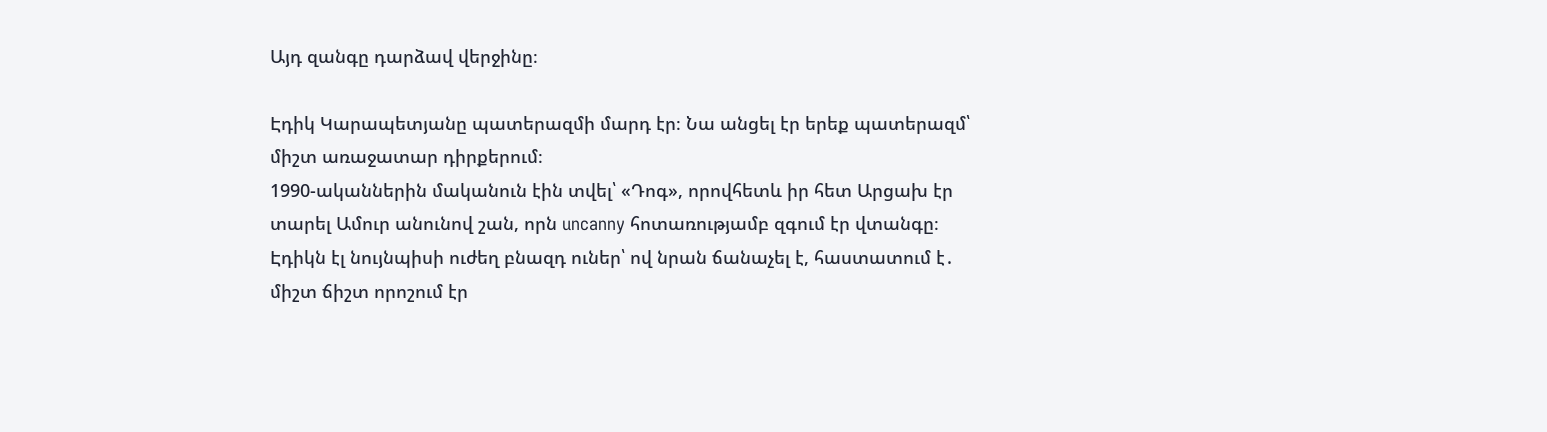Այդ զանգը դարձավ վերջինը։

Էդիկ Կարապետյանը պատերազմի մարդ էր։ Նա անցել էր երեք պատերազմ՝ միշտ առաջատար դիրքերում։
1990-ականներին մականուն էին տվել՝ «Դոգ», որովհետև իր հետ Արցախ էր տարել Ամուր անունով շան, որն uncanny հոտառությամբ զգում էր վտանգը։
Էդիկն էլ նույնպիսի ուժեղ բնազդ ուներ՝ ով նրան ճանաչել է, հաստատում է․ միշտ ճիշտ որոշում էր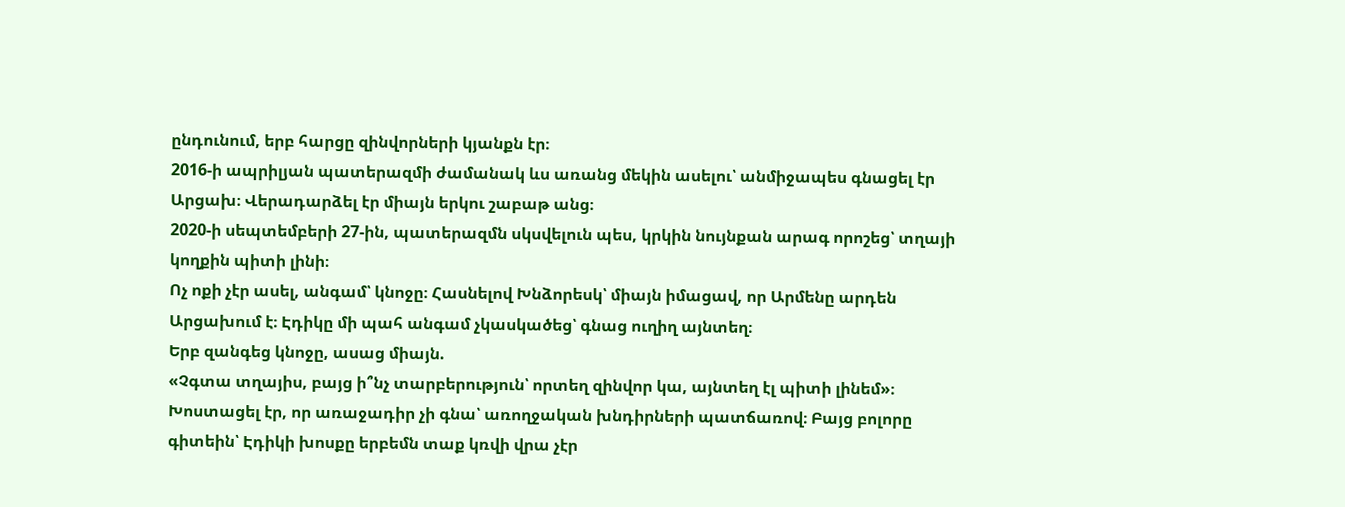ընդունում, երբ հարցը զինվորների կյանքն էր։
2016-ի ապրիլյան պատերազմի ժամանակ ևս առանց մեկին ասելու՝ անմիջապես գնացել էր Արցախ։ Վերադարձել էր միայն երկու շաբաթ անց։
2020-ի սեպտեմբերի 27-ին, պատերազմն սկսվելուն պես, կրկին նույնքան արագ որոշեց՝ տղայի կողքին պիտի լինի։
Ոչ ոքի չէր ասել, անգամ՝ կնոջը։ Հասնելով Խնձորեսկ՝ միայն իմացավ, որ Արմենը արդեն Արցախում է։ Էդիկը մի պահ անգամ չկասկածեց՝ գնաց ուղիղ այնտեղ։
Երբ զանգեց կնոջը, ասաց միայն.
«Չգտա տղայիս, բայց ի՞նչ տարբերություն՝ որտեղ զինվոր կա, այնտեղ էլ պիտի լինեմ»։
Խոստացել էր, որ առաջադիր չի գնա՝ առողջական խնդիրների պատճառով։ Բայց բոլորը գիտեին՝ Էդիկի խոսքը երբեմն տաք կռվի վրա չէր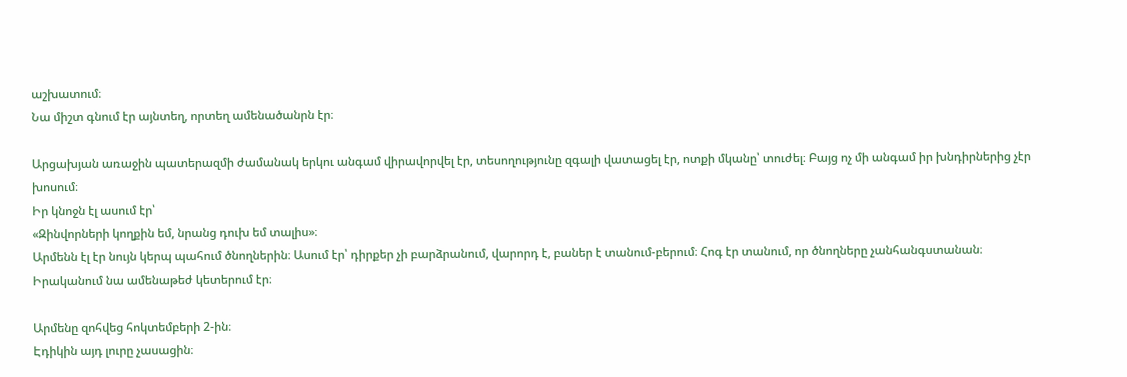աշխատում։
Նա միշտ գնում էր այնտեղ, որտեղ ամենածանրն էր։

Արցախյան առաջին պատերազմի ժամանակ երկու անգամ վիրավորվել էր, տեսողությունը զգալի վատացել էր, ոտքի մկանը՝ տուժել։ Բայց ոչ մի անգամ իր խնդիրներից չէր խոսում։
Իր կնոջն էլ ասում էր՝
«Զինվորների կողքին եմ, նրանց դուխ եմ տալիս»։
Արմենն էլ էր նույն կերպ պահում ծնողներին։ Ասում էր՝ դիրքեր չի բարձրանում, վարորդ է, բաներ է տանում-բերում։ Հոգ էր տանում, որ ծնողները չանհանգստանան։ Իրականում նա ամենաթեժ կետերում էր։

Արմենը զոհվեց հոկտեմբերի 2-ին։
Էդիկին այդ լուրը չասացին։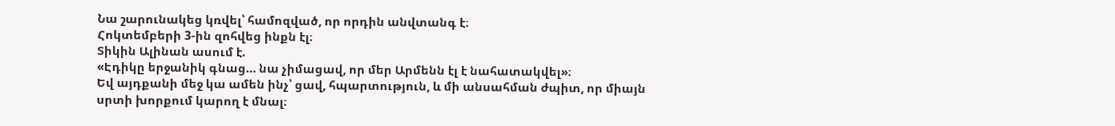Նա շարունակեց կռվել՝ համոզված, որ որդին անվտանգ է։
Հոկտեմբերի 3-ին զոհվեց ինքն էլ։
Տիկին Ալինան ասում է.
«Էդիկը երջանիկ գնաց… նա չիմացավ, որ մեր Արմենն էլ է նահատակվել»։
Եվ այդքանի մեջ կա ամեն ինչ՝ ցավ, հպարտություն, և մի անսահման ժպիտ, որ միայն սրտի խորքում կարող է մնալ։